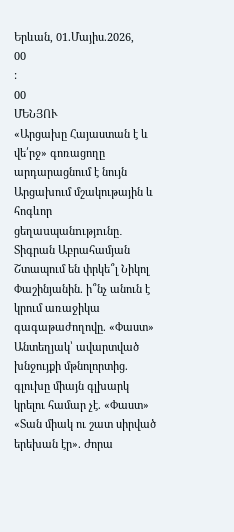Երևան, 01.Մայիս.2026,
00
:
00
ՄԵՆՅՈՒ
«Արցախը Հայաստան է և վե՛րջ» գոռացողը արդարացնում է նույն Արցախում մշակութային և հոգևոր ցեղաuպանnւթյnւնը․ Տիգրան Աբրահամյան Շտապում են փրկե՞լ Նիկոլ Փաշինյանին. ի՞նչ անուն է կրում առաջիկա գագաթաժողովը. «Փաստ» Անտեղյակ՝ ավարտված խնջույքի մթնոլորտից. գլուխը միայն գլխարկ կրելու համար չէ. «Փաստ» «Տան միակ ու շատ սիրված երեխան էր». Ժորա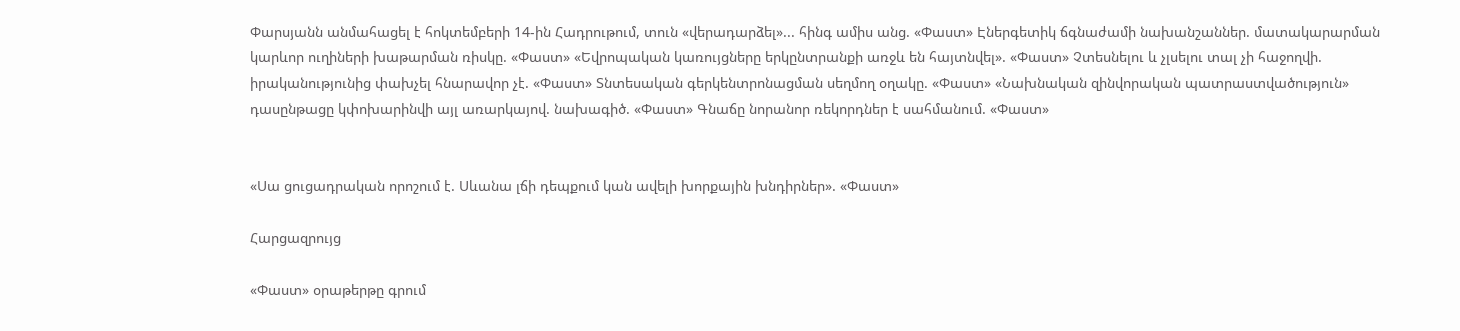Փարսյանն անմահացել է հոկտեմբերի 14-ին Հադրութում, տուն «վերադարձել»... հինգ ամիս անց. «Փաստ» Էներգետիկ ճգնաժամի նախանշաններ. մատակարարման կարևոր ուղիների խաթարման ռիսկը. «Փաստ» «Եվրոպական կառույցները երկընտրանքի առջև են հայտնվել». «Փաստ» Չտեսնելու և չլսելու տալ չի հաջողվի. իրականությունից փախչել հնարավոր չէ. «Փաստ» Տնտեսական գերկենտրոնացման սեղմող օղակը. «Փաստ» «Նախնական զինվորական պատրաստվածություն» դասընթացը կփոխարինվի այլ առարկայով. նախագիծ. «Փաստ» Գնաճը նորանոր ռեկորդներ է սահմանում. «Փաստ»


«Սա ցուցադրական որոշում է. Սևանա լճի դեպքում կան ավելի խորքային խնդիրներ». «Փաստ»

Հարցազրույց

«Փաստ» օրաթերթը գրում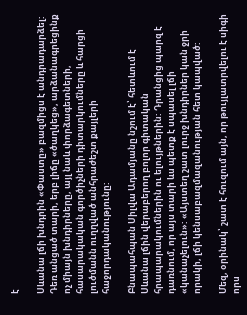է

Սևանա լճի խնդրին «Փաստը» բազմիցս է անդրադարձել: Դեռ անցած տարի, երբ լիճը «ծաղկեց», արձանագրեցինք ոչ միայն խնդիրները, այլ նաև փորձագետների, հասարակական գործիչների դիտարկումները և հարցի լուծմանն ուղղված անհրաժեշտ քայլերի հաջորդականությունը:

Բնապահպան Սիլվա Ադամյանը նշում է՝ հետևում է Սևանա լճին վերաբերող բոլոր գիտական հրապարակումներին ու ելույթներին: Դրանցից պարզ է դառնում, որ այս տարի ևս պետք է սպասել լճի «կանաչելուն»: «Այստեղ շատ լուրջ խնդիրներ կան ջրի որակի, լճի կենսաբազմազանության հետ կապված:

Մեզ, օրինակ՝ շատ է հուզում այն, որ թույլատրվելու է սիգի որս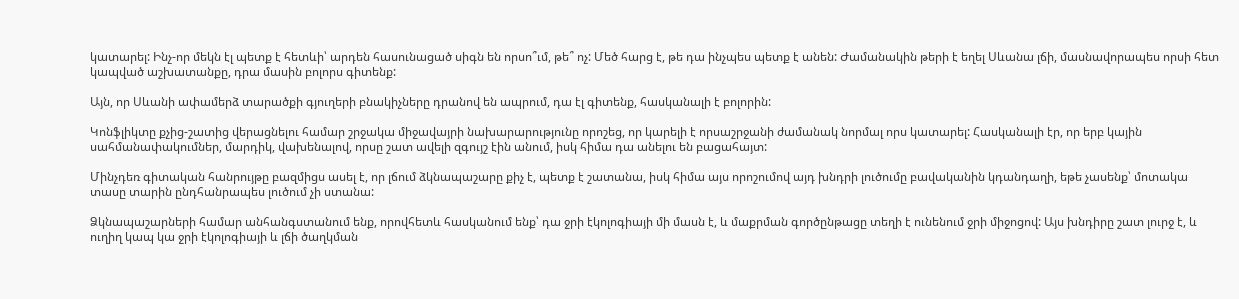կատարել: Ինչ-որ մեկն էլ պետք է հետևի՝ արդեն հասունացած սիգն են որսո՞ւմ, թե՞ ոչ: Մեծ հարց է, թե դա ինչպես պետք է անեն: Ժամանակին թերի է եղել Սևանա լճի, մասնավորապես որսի հետ կապված աշխատանքը, դրա մասին բոլորս գիտենք:

Այն, որ Սևանի ափամերձ տարածքի գյուղերի բնակիչները դրանով են ապրում, դա էլ գիտենք, հասկանալի է բոլորին:

Կոնֆլիկտը քչից-շատից վերացնելու համար շրջակա միջավայրի նախարարությունը որոշեց, որ կարելի է որսաշրջանի ժամանակ նորմալ որս կատարել: Հասկանալի էր, որ երբ կային սահմանափակումներ, մարդիկ, վախենալով, որսը շատ ավելի զգույշ էին անում, իսկ հիմա դա անելու են բացահայտ:

Մինչդեռ գիտական հանրույթը բազմիցս ասել է, որ լճում ձկնապաշարը քիչ է, պետք է շատանա, իսկ հիմա այս որոշումով այդ խնդրի լուծումը բավականին կդանդաղի, եթե չասենք՝ մոտակա տասը տարին ընդհանրապես լուծում չի ստանա:

Ձկնապաշարների համար անհանգստանում ենք, որովհետև հասկանում ենք՝ դա ջրի էկոլոգիայի մի մասն է, և մաքրման գործընթացը տեղի է ունենում ջրի միջոցով: Այս խնդիրը շատ լուրջ է, և ուղիղ կապ կա ջրի էկոլոգիայի և լճի ծաղկման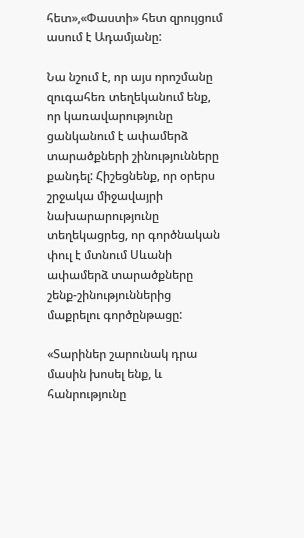հետ»,«Փաստի» հետ զրույցում ասում է Ադամյանը:

Նա նշում է, որ այս որոշմանը զուգահեռ տեղեկանում ենք, որ կառավարությունը ցանկանում է ափամերձ տարածքների շինությունները քանդել: Հիշեցնենք, որ օրերս շրջակա միջավայրի նախարարությունը տեղեկացրեց, որ գործնական փուլ է մտնում Սևանի ափամերձ տարածքները շենք-շինություններից մաքրելու գործընթացը:

«Տարիներ շարունակ դրա մասին խոսել ենք, և հանրությունը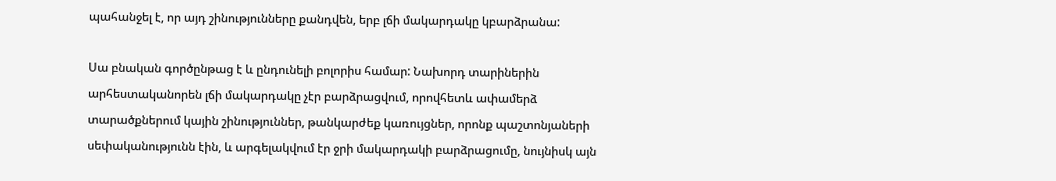պահանջել է, որ այդ շինությունները քանդվեն, երբ լճի մակարդակը կբարձրանա:

Սա բնական գործընթաց է և ընդունելի բոլորիս համար: Նախորդ տարիներին արհեստականորեն լճի մակարդակը չէր բարձրացվում, որովհետև ափամերձ տարածքներում կային շինություններ, թանկարժեք կառույցներ, որոնք պաշտոնյաների սեփականությունն էին, և արգելակվում էր ջրի մակարդակի բարձրացումը, նույնիսկ այն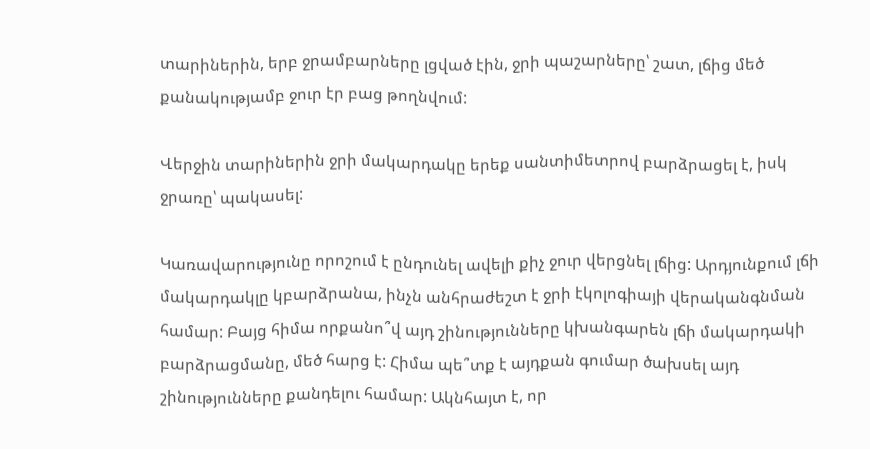տարիներին, երբ ջրամբարները լցված էին, ջրի պաշարները՝ շատ, լճից մեծ քանակությամբ ջուր էր բաց թողնվում:

Վերջին տարիներին ջրի մակարդակը երեք սանտիմետրով բարձրացել է, իսկ ջրառը՝ պակասել:

Կառավարությունը որոշում է ընդունել ավելի քիչ ջուր վերցնել լճից: Արդյունքում լճի մակարդակլը կբարձրանա, ինչն անհրաժեշտ է ջրի էկոլոգիայի վերականգնման համար: Բայց հիմա որքանո՞վ այդ շինությունները կխանգարեն լճի մակարդակի բարձրացմանը, մեծ հարց է: Հիմա պե՞տք է այդքան գումար ծախսել այդ շինությունները քանդելու համար: Ակնհայտ է, որ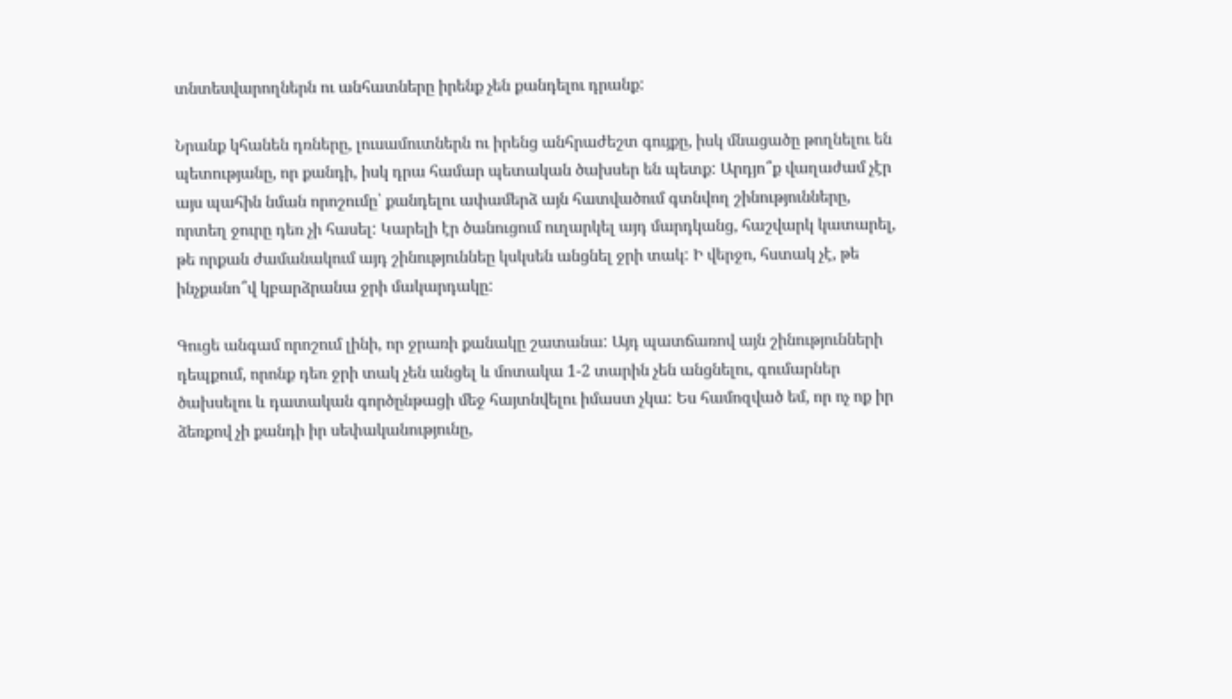տնտեսվարողներն ու անհատները իրենք չեն քանդելու դրանք:

Նրանք կհանեն դռները, լուսամուտներն ու իրենց անհրաժեշտ գույքը, իսկ մնացածը թողնելու են պետությանը, որ քանդի, իսկ դրա համար պետական ծախսեր են պետք: Արդյո՞ք վաղաժամ չէր այս պահին նման որոշումը՝ քանդելու ափամերձ այն հատվածում գտնվող շինությունները, որտեղ ջուրը դեռ չի հասել: Կարելի էր ծանուցում ուղարկել այդ մարդկանց, հաշվարկ կատարել, թե որքան ժամանակում այդ շինություննեը կսկսեն անցնել ջրի տակ: Ի վերջո, հստակ չէ, թե ինչքանո՞վ կբարձրանա ջրի մակարդակը:

Գուցե անգամ որոշում լինի, որ ջրառի քանակը շատանա: Այդ պատճառով այն շինությունների դեպքում, որոնք դեռ ջրի տակ չեն անցել և մոտակա 1-2 տարին չեն անցնելու, գումարներ ծախսելու և դատական գործընթացի մեջ հայտնվելու իմաստ չկա: Ես համոզված եմ, որ ոչ ոք իր ձեռքով չի քանդի իր սեփականությունը,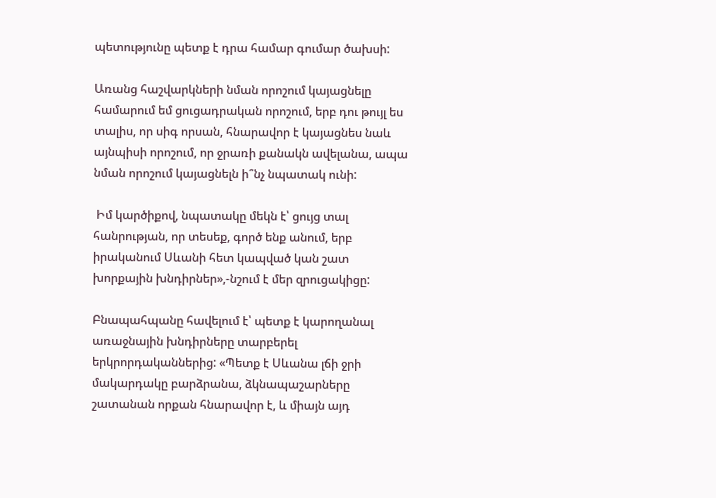պետությունը պետք է դրա համար գումար ծախսի:

Առանց հաշվարկների նման որոշում կայացնելը համարում եմ ցուցադրական որոշում, երբ դու թույլ ես տալիս, որ սիգ որսան, հնարավոր է կայացնես նաև այնպիսի որոշում, որ ջրառի քանակն ավելանա, ապա նման որոշում կայացնելն ի՞նչ նպատակ ունի:

 Իմ կարծիքով, նպատակը մեկն է՝ ցույց տալ հանրության, որ տեսեք, գործ ենք անում, երբ իրականում Սևանի հետ կապված կան շատ խորքային խնդիրներ»,-նշում է մեր զրուցակիցը:

Բնապահպանը հավելում է՝ պետք է կարողանալ առաջնային խնդիրները տարբերել երկրորդականներից: «Պետք է Սևանա լճի ջրի մակարդակը բարձրանա, ձկնապաշարները շատանան որքան հնարավոր է, և միայն այդ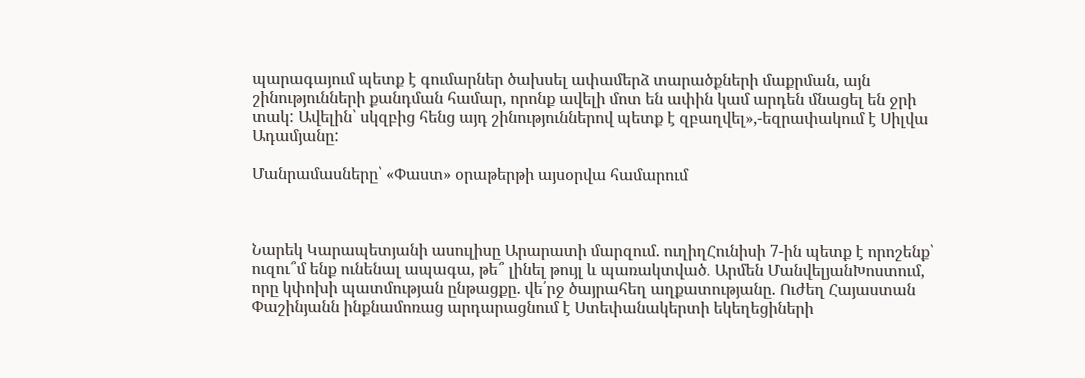պարագայում պետք է գումարներ ծախսել ափամերձ տարածքների մաքրման, այն շինությունների քանդման համար, որոնք ավելի մոտ են ափին կամ արդեն մնացել են ջրի տակ: Ավելին՝ սկզբից հենց այդ շինություններով պետք է զբաղվել»,-եզրափակում է Սիլվա Ադամյանը:

Մանրամասները՝ «Փաստ» օրաթերթի այսօրվա համարում



Նարեկ Կարապետյանի ասուլիսը Արարատի մարզում. ուղիղՀունիսի 7-ին պետք է որոշենք՝ ուզու՞մ ենք ունենալ ապագա, թե՞ լինել թույլ և պառակտված․ Արմեն ՄանվելյանԽոստում, որը կփոխի պատմության ընթացքը. վե՛րջ ծայրահեղ աղքատությանը. Ուժեղ Հայաստան Փաշինյանն ինքնամոռաց արդարացնում է Ստեփանակերտի եկեղեցիների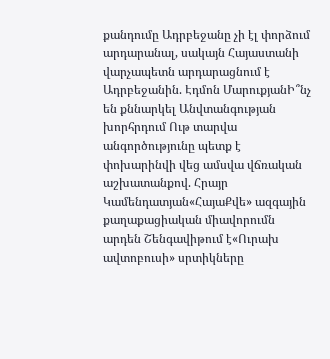քանդումը Ադրբեջանը չի էլ փորձում արդարանալ, սակայն Հայաստանի վարչապետն արդարացնում է Ադրբեջանին. Էդմոն ՄարուքյանԻ՞նչ են քննարկել Անվտանգության խորհրդում Ութ տարվա անգործությունը պետք է փոխարինվի վեց ամսվա վճռական աշխատանքով. Հրայր Կամենդատյան«ՀայաՔվե» ազգային քաղաքացիական միավորումն արդեն Շենգավիթում է«Ուրախ ավտոբուսի» սրտիկները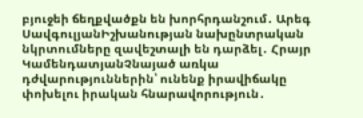բյուջեի ճեղքվածքն են խորհրդանշում․ Արեգ ՍավգուլյանԻշխանության նախընտրական նկրտումները զավեշտալի են դարձել․ Հրայր ԿամենդատյանՉնայած առկա դժվարություններին՝ ունենք իրավիճակը փոխելու իրական հնարավորություն․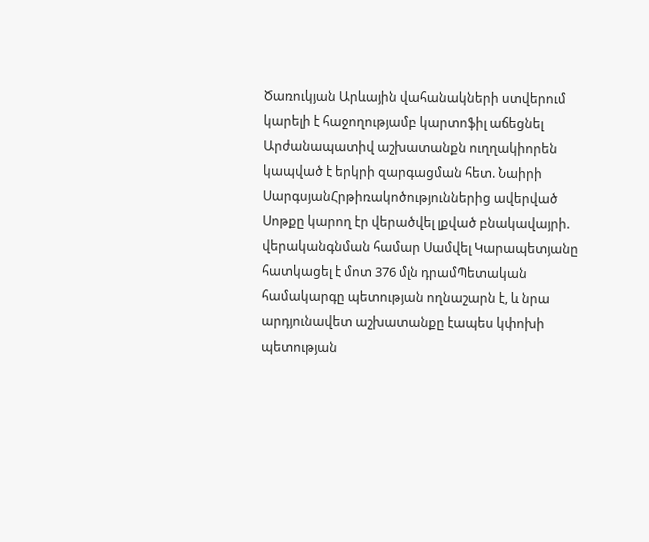Ծառուկյան Արևային վահանակների ստվերում կարելի է հաջողությամբ կարտոֆիլ աճեցնել Արժանապատիվ աշխատանքն ուղղակիորեն կապված է երկրի զարգացման հետ. Նաիրի ՍարգսյանՀրթիռակոծություններից ավերված Սոթքը կարող էր վերածվել լքված բնակավայրի. վերականգնման համար Սամվել Կարապետյանը հատկացել է մոտ 376 մլն դրամՊետական համակարգը պետության ողնաշարն է, և նրա արդյունավետ աշխատանքը էապես կփոխի պետության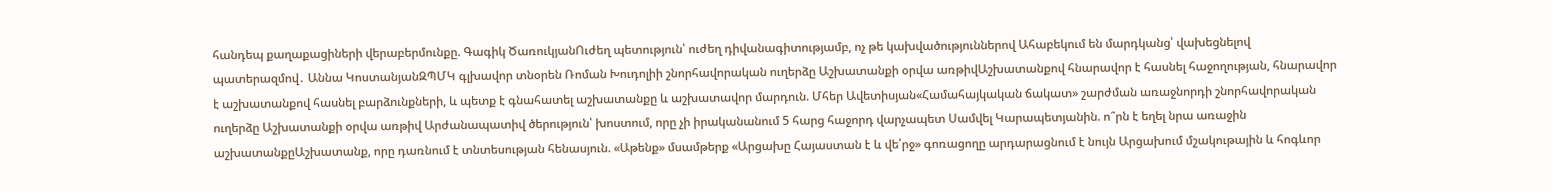հանդեպ քաղաքացիների վերաբերմունքը. Գագիկ ԾառուկյանՈւժեղ պետություն՝ ուժեղ դիվանագիտությամբ, ոչ թե կախվածություններով Ահաբեկում են մարդկանց՝ վախեցնելով պատերազմով․ Աննա ԿոստանյանԶՊՄԿ գլխավոր տնօրեն Ռոման Խուդոլիի շնորհավորական ուղերձը Աշխատանքի օրվա առթիվԱշխատանքով հնարավոր է հասնել հաջողության, հնարավոր է աշխատանքով հասնել բարձունքների, և պետք է գնահատել աշխատանքը և աշխատավոր մարդուն. Մհեր Ավետիսյան«Համահայկական ճակատ» շարժման առաջնորդի շնորհավորական ուղերձը Աշխատանքի օրվա առթիվ Արժանապատիվ ծերություն՝ խոստում, որը չի իրականանում 5 հարց հաջորդ վարչապետ Սամվել Կարապետյանին. ո՞րն է եղել նրա առաջին աշխատանքըԱշխատանք, որը դառնում է տնտեսության հենասյուն. «Աթենք» մսամթերք «Արցախը Հայաստան է և վե՛րջ» գոռացողը արդարացնում է նույն Արցախում մշակութային և հոգևոր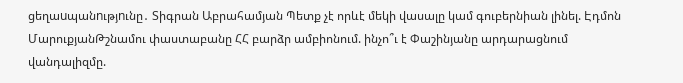ցեղաuպանnւթյnւնը․ Տիգրան Աբրահամյան Պետք չէ որևէ մեկի վասալը կամ գուբերնիան լինել. Էդմոն ՄարուքյանԹշնամու փաստաբանը ՀՀ բարձր ամբիոնում. ինչո՞ւ է Փաշինյանը արդարացնում վանդալիզմը.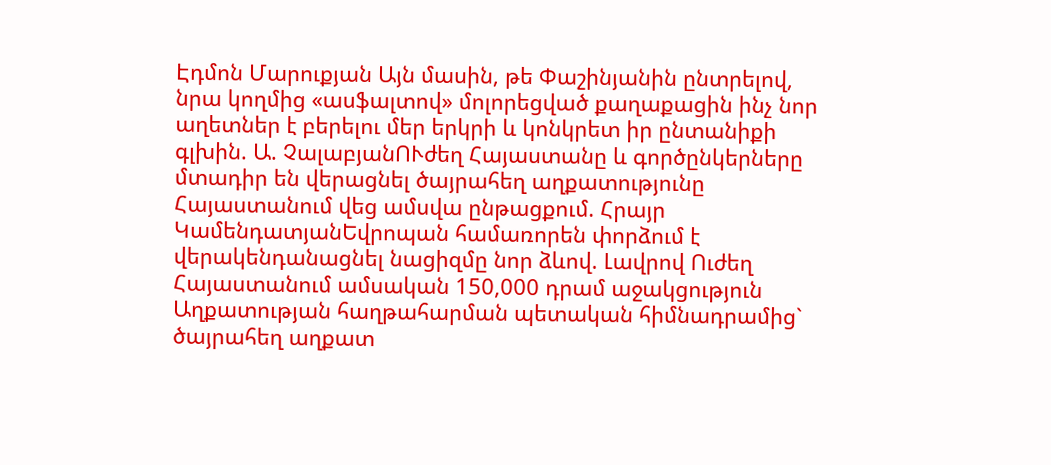Էդմոն Մարուքյան Այն մասին, թե Փաշինյանին ընտրելով, նրա կողմից «ասֆալտով» մոլորեցված քաղաքացին ինչ նոր աղետներ է բերելու մեր երկրի և կոնկրետ իր ընտանիքի գլխին. Ա. ՉալաբյանՈՒժեղ Հայաստանը և գործընկերները մտադիր են վերացնել ծայրահեղ աղքատությունը Հայաստանում վեց ամսվա ընթացքում. Հրայր ԿամենդատյանԵվրոպան համառորեն փորձում է վերակենդանացնել նացիզմը նոր ձևով. Լավրով Ուժեղ Հայաստանում ամսական 150,000 դրամ աջակցություն Աղքատության հաղթահարման պետական հիմնադրամից` ծայրահեղ աղքատ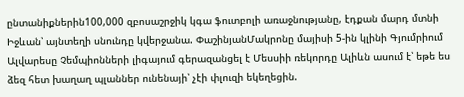ընտանիքներին100,000 զբոսաշրջիկ կգա ֆուտբոլի առաջնությանը, էդքան մարդ մտնի Իջևան՝ այնտեղի սնունդը կվերջանա. ՓաշինյանՄակրոնը մայիսի 5-ին կլինի Գյումրիում Ալվարեսը Չեմպիոնների լիգայում գերազանցել է Մեսսիի ռեկորդը Ալիևն ասում է՝ եթե ես ձեզ հետ խաղաղ պլաններ ունենայի՝ չէի փլուզի եկեղեցին.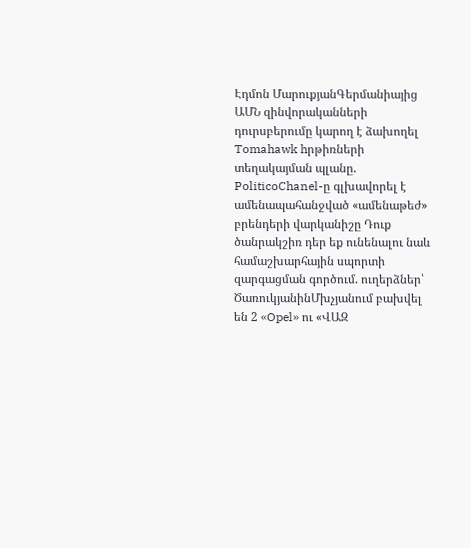Էդմոն ՄարուքյանԳերմանիայից ԱՄՆ զինվորականների դուրսբերումը կարող է ձախողել Tomahawk hրթիռների տեղակայման պլանը. PoliticoChanel-ը գլխավորել է ամենապահանջված «ամենաթեժ» բրենդերի վարկանիշը Դուք ծանրակշիռ դեր եք ունենալու նաև համաշխարհային սպորտի զարգացման գործում. ուղերձներ՝ ԾառուկյանինՄխչյանում բախվել են 2 «Opel» ու «ՎԱԶ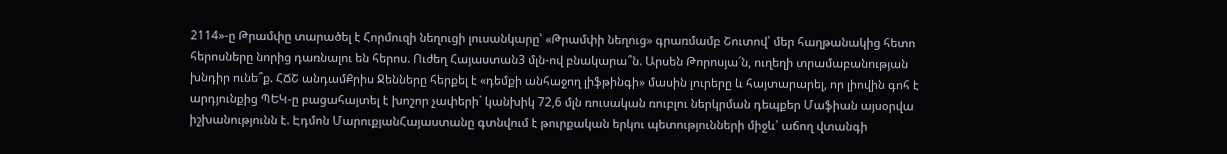2114»-ը Թրամփը տարածել է Հորմուզի նեղուցի լուսանկարը՝ «Թրամփի նեղուց» գրառմամբ Շուտով՝ մեր հաղթանակից հետո հերոսները նորից դառնալու են հերոս. Ուժեղ Հայաստան3 մլն-ով բնակարա՞ն. Արսեն Թորոսյա´ն, ուղեղի տրամաբանության խնդիր ունե՞ք. ՀՃՇ անդամՔրիս Ջենները հերքել է «դեմքի անհաջող լիֆթինգի» մասին լուրերը և հայտարարել, որ լիովին գոհ է արդյունքից ՊԵԿ-ը բացահայտել է խոշոր չափերի` կանխիկ 72,6 մլն ռուսական ռուբլու ներկրման դեպքեր Մաֆիան այսօրվա իշխանությունն է. Էդմոն ՄարուքյանՀայաստանը գտնվում է թուրքական երկու պետությունների միջև՝ աճող վտանգի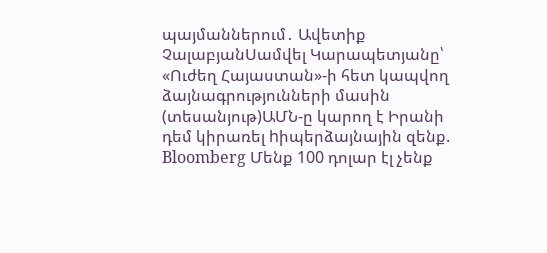պայմաններում․ Ավետիք ՉալաբյանՍամվել Կարապետյանը՝ «Ուժեղ Հայաստան»-ի հետ կապվող ձայնագրությունների մասին (տեսանյութ)ԱՄՆ-ը կարող է Իրանի դեմ կիրառել hիպերձայնային զենք. Bloomberg Մենք 100 դոլար էլ չենք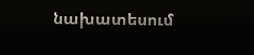նախատեսում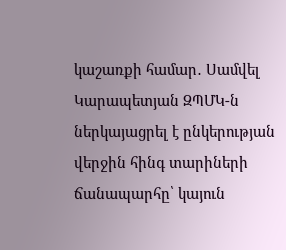կաշառքի համար․ Սամվել Կարապետյան ԶՊՄԿ-ն ներկայացրել է ընկերության վերջին հինգ տարիների ճանապարհը՝ կայուն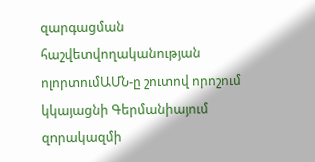զարգացման հաշվետվողականության ոլորտումԱՄՆ-ը շուտով որոշում կկայացնի Գերմանիայում զnրակազմի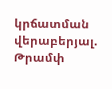կրճատման վերաբերյալ. Թրամփ